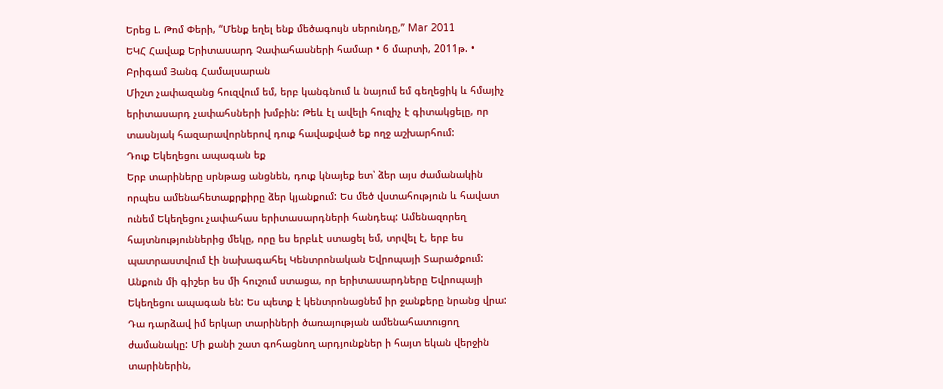Երեց Լ. Թոմ Փերի, “Մենք եղել ենք մեծագույն սերունդը,” Mar 2011
ԵԿՀ Հավաք Երիտասարդ Չափահասների համար • 6 մարտի, 2011թ. • Բրիգամ Յանգ Համալսարան
Միշտ չափազանց հուզվում եմ, երբ կանգնում և նայում եմ գեղեցիկ և հմայիչ երիտասարդ չափահսների խմբին: Թեև էլ ավելի հուզիչ է գիտակցելը, որ տասնյակ հազարավորներով դուք հավաքված եք ողջ աշխարհում:
Դուք Եկեղեցու ապագան եք
Երբ տարիները սրնթաց անցնեն, դուք կնայեք ետ՝ ձեր այս ժամանակին որպես ամենահետաքրքիրը ձեր կյանքում: Ես մեծ վստահություն և հավատ ունեմ Եկեղեցու չափահաս երիտասարդների հանդեպ: Ամենազորեղ հայտնություններից մեկը, որը ես երբևէ ստացել եմ, տրվել է, երբ ես պատրաստվում էի նախագահել Կենտրոնական Եվրոպայի Տարածքում:
Անքուն մի գիշեր ես մի հուշում ստացա, որ երիտասարդները Եվրոպայի Եկեղեցու ապագան են: Ես պետք է կենտրոնացնեմ իր ջանքերը նրանց վրա: Դա դարձավ իմ երկար տարիների ծառայության ամենահատուցող ժամանակը: Մի քանի շատ գոհացնող արդյունքներ ի հայտ եկան վերջին տարիներին,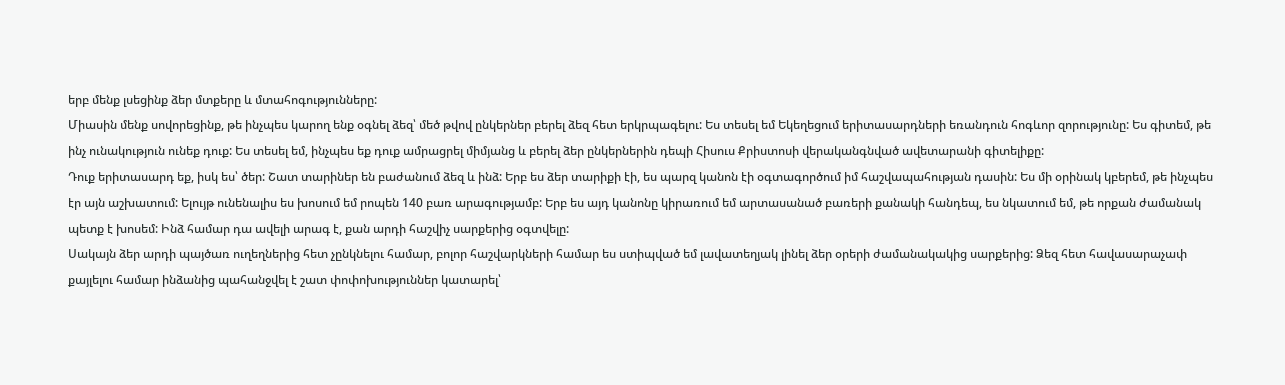երբ մենք լսեցինք ձեր մտքերը և մտահոգությունները:
Միասին մենք սովորեցինք, թե ինչպես կարող ենք օգնել ձեզ՝ մեծ թվով ընկերներ բերել ձեզ հետ երկրպագելու: Ես տեսել եմ Եկեղեցում երիտասարդների եռանդուն հոգևոր զորությունը: Ես գիտեմ, թե ինչ ունակություն ունեք դուք: Ես տեսել եմ, ինչպես եք դուք ամրացրել միմյանց և բերել ձեր ընկերներին դեպի Հիսուս Քրիստոսի վերականգնված ավետարանի գիտելիքը:
Դուք երիտասարդ եք, իսկ ես՝ ծեր: Շատ տարիներ են բաժանում ձեզ և ինձ: Երբ ես ձեր տարիքի էի, ես պարզ կանոն էի օգտագործում իմ հաշվապահության դասին: Ես մի օրինակ կբերեմ, թե ինչպես էր այն աշխատում: Ելույթ ունենալիս ես խոսում եմ րոպեն 140 բառ արագությամբ: Երբ ես այդ կանոնը կիրառում եմ արտասանած բառերի քանակի հանդեպ, ես նկատում եմ, թե որքան ժամանակ պետք է խոսեմ: Ինձ համար դա ավելի արագ է, քան արդի հաշվիչ սարքերից օգտվելը:
Սակայն ձեր արդի պայծառ ուղեղներից հետ չընկնելու համար, բոլոր հաշվարկների համար ես ստիպված եմ լավատեղյակ լինել ձեր օրերի ժամանակակից սարքերից: Ձեզ հետ հավասարաչափ քայլելու համար ինձանից պահանջվել է շատ փոփոխություններ կատարել՝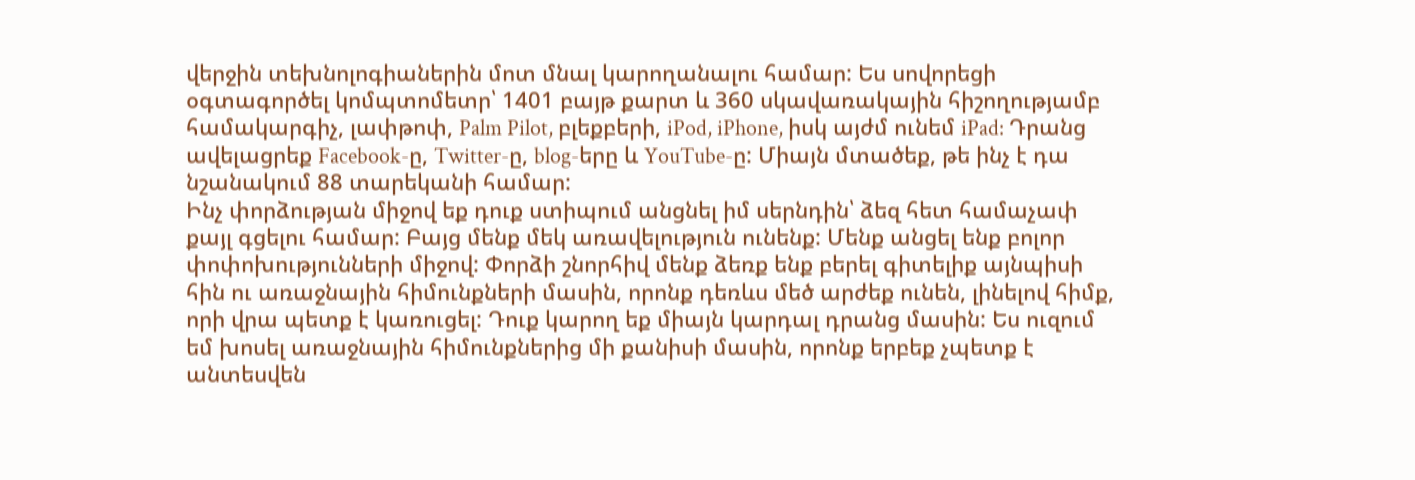վերջին տեխնոլոգիաներին մոտ մնալ կարողանալու համար: Ես սովորեցի օգտագործել կոմպտոմետր՝ 1401 բայթ քարտ և 360 սկավառակային հիշողությամբ համակարգիչ, լափթոփ, Palm Pilot, բլեքբերի, iPod, iPhone, իսկ այժմ ունեմ iPad: Դրանց ավելացրեք Facebook-ը, Twitter-ը, blog-երը և YouTube-ը: Միայն մտածեք, թե ինչ է դա նշանակում 88 տարեկանի համար:
Ինչ փորձության միջով եք դուք ստիպում անցնել իմ սերնդին՝ ձեզ հետ համաչափ քայլ գցելու համար: Բայց մենք մեկ առավելություն ունենք: Մենք անցել ենք բոլոր փոփոխությունների միջով: Փորձի շնորհիվ մենք ձեռք ենք բերել գիտելիք այնպիսի հին ու առաջնային հիմունքների մասին, որոնք դեռևս մեծ արժեք ունեն, լինելով հիմք, որի վրա պետք է կառուցել: Դուք կարող եք միայն կարդալ դրանց մասին: Ես ուզում եմ խոսել առաջնային հիմունքներից մի քանիսի մասին, որոնք երբեք չպետք է անտեսվեն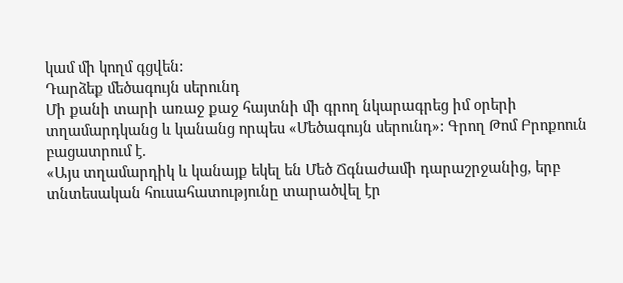կամ մի կողմ գցվեն:
Դարձեք մեծագույն սերունդ
Մի քանի տարի առաջ քաջ հայտնի մի գրող նկարագրեց իմ օրերի տղամարդկանց և կանանց որպես «Մեծագույն սերունդ»: Գրող Թոմ Բրոքոուն բացատրում է.
«Այս տղամարդիկ և կանայք եկել են Մեծ Ճգնաժամի դարաշրջանից, երբ տնտեսական հուսահատությունը տարածվել էր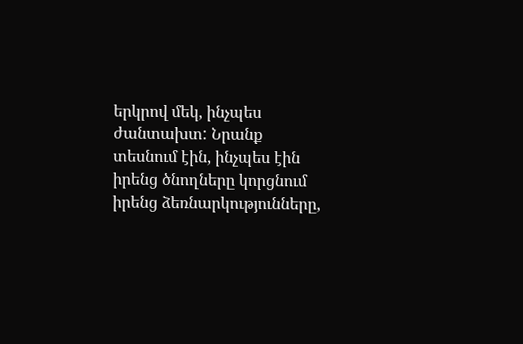երկրով մեկ, ինչպես ժանտախտ: Նրանք տեսնում էին, ինչպես էին իրենց ծնողները կորցնում իրենց ձեռնարկությունները,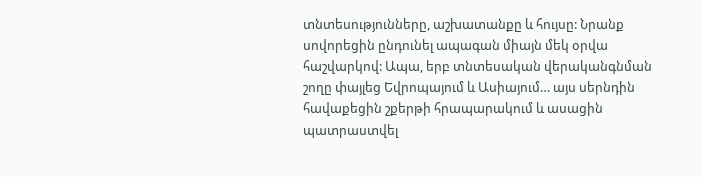տնտեսությունները, աշխատանքը և հույսը: Նրանք սովորեցին ընդունել ապագան միայն մեկ օրվա հաշվարկով: Ապա, երբ տնտեսական վերականգնման շողը փայլեց Եվրոպայում և Ասիայում… այս սերնդին հավաքեցին շքերթի հրապարակում և ասացին պատրաստվել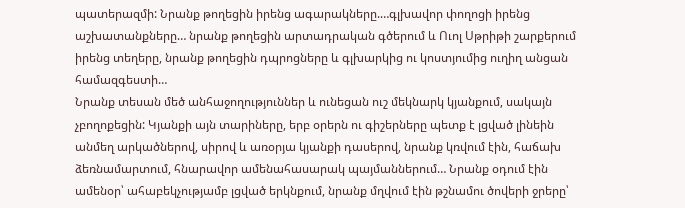պատերազմի: Նրանք թողեցին իրենց ագարակները.…գլխավոր փողոցի իրենց աշխատանքները… նրանք թողեցին արտադրական գծերում և Ուոլ Սթրիթի շարքերում իրենց տեղերը, նրանք թողեցին դպրոցները և գլխարկից ու կոստյումից ուղիղ անցան համազգեստի…
Նրանք տեսան մեծ անհաջողություններ և ունեցան ուշ մեկնարկ կյանքում, սակայն չբողոքեցին: Կյանքի այն տարիները, երբ օրերն ու գիշերները պետք է լցված լինեին անմեղ արկածներով, սիրով և առօրյա կյանքի դասերով, նրանք կռվում էին, հաճախ ձեռնամարտում, հնարավոր ամենահասարակ պայմաններում… Նրանք օդում էին ամենօր՝ ահաբեկչությամբ լցված երկնքում, նրանք մղվում էին թշնամու ծովերի ջրերը՝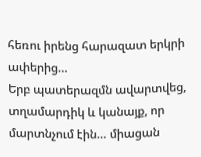հեռու իրենց հարազատ երկրի ափերից…
Երբ պատերազմն ավարտվեց, տղամարդիկ և կանայք, որ մարտնչում էին… միացան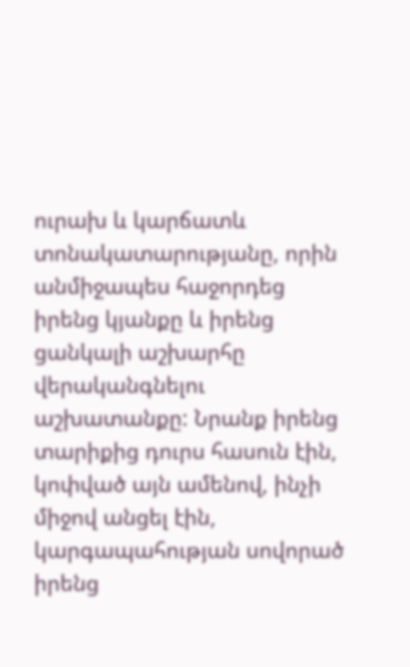ուրախ և կարճատև տոնակատարությանը, որին անմիջապես հաջորդեց իրենց կյանքը և իրենց ցանկալի աշխարհը վերականգնելու աշխատանքը: Նրանք իրենց տարիքից դուրս հասուն էին, կոփված այն ամենով, ինչի միջով անցել էին, կարգապահության սովորած իրենց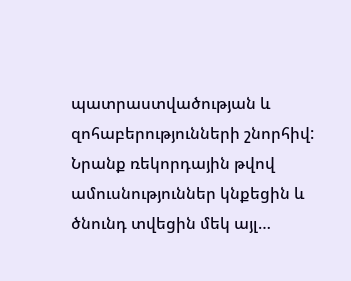պատրաստվածության և զոհաբերությունների շնորհիվ: Նրանք ռեկորդային թվով ամուսնություններ կնքեցին և ծնունդ տվեցին մեկ այլ…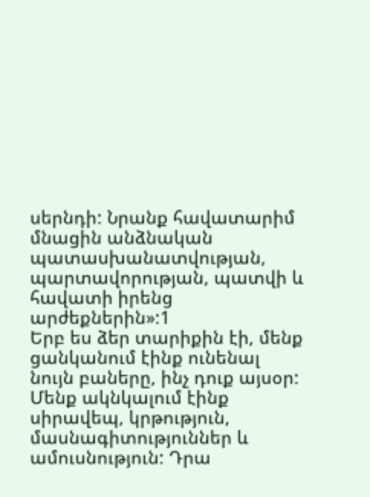սերնդի: Նրանք հավատարիմ մնացին անձնական պատասխանատվության, պարտավորության, պատվի և հավատի իրենց արժեքներին»:1
Երբ ես ձեր տարիքին էի, մենք ցանկանում էինք ունենալ նույն բաները, ինչ դուք այսօր: Մենք ակնկալում էինք սիրավեպ, կրթություն, մասնագիտություններ և ամուսնություն: Դրա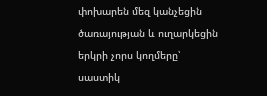փոխարեն մեզ կանչեցին ծառայության և ուղարկեցին երկրի չորս կողմերը՝ սաստիկ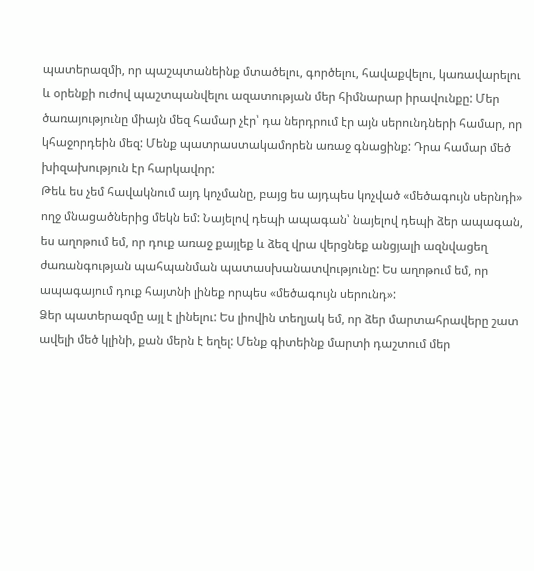պատերազմի, որ պաշպտանեինք մտածելու, գործելու, հավաքվելու, կառավարելու և օրենքի ուժով պաշտպանվելու ազատության մեր հիմնարար իրավունքը: Մեր ծառայությունը միայն մեզ համար չէր՝ դա ներդրում էր այն սերունդների համար, որ կհաջորդեին մեզ: Մենք պատրաստակամորեն առաջ գնացինք: Դրա համար մեծ խիզախություն էր հարկավոր:
Թեև ես չեմ հավակնում այդ կոչմանը, բայց ես այդպես կոչված «մեծագույն սերնդի» ողջ մնացածներից մեկն եմ: Նայելով դեպի ապագան՝ նայելով դեպի ձեր ապագան, ես աղոթում եմ, որ դուք առաջ քայլեք և ձեզ վրա վերցնեք անցյալի ազնվացեղ ժառանգության պահպանման պատասխանատվությունը: Ես աղոթում եմ, որ ապագայում դուք հայտնի լինեք որպես «մեծագույն սերունդ»:
Ձեր պատերազմը այլ է լինելու: Ես լիովին տեղյակ եմ, որ ձեր մարտահրավերը շատ ավելի մեծ կլինի, քան մերն է եղել: Մենք գիտեինք մարտի դաշտում մեր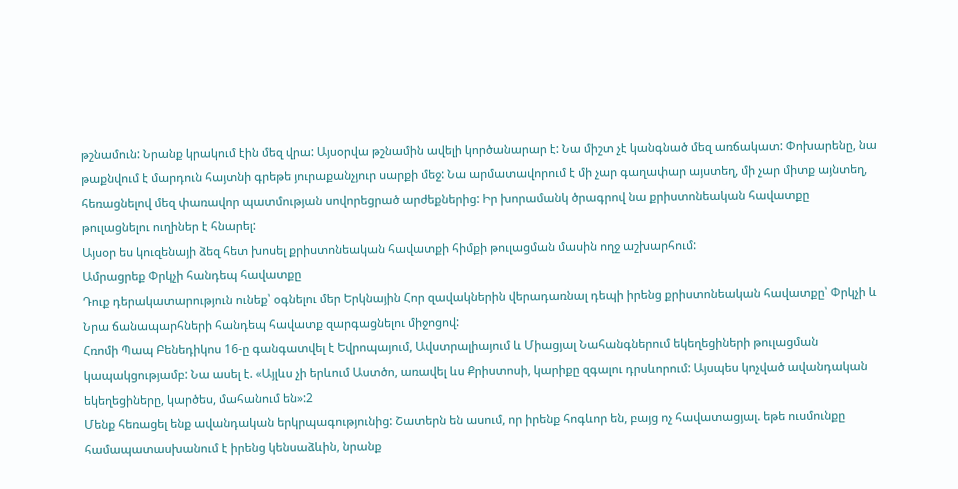թշնամուն: Նրանք կրակում էին մեզ վրա: Այսօրվա թշնամին ավելի կործանարար է: Նա միշտ չէ կանգնած մեզ առճակատ: Փոխարենը, նա թաքնվում է մարդուն հայտնի գրեթե յուրաքանչյուր սարքի մեջ: Նա արմատավորում է մի չար գաղափար այստեղ, մի չար միտք այնտեղ, հեռացնելով մեզ փառավոր պատմության սովորեցրած արժեքներից: Իր խորամանկ ծրագրով նա քրիստոնեական հավատքը թուլացնելու ուղիներ է հնարել:
Այսօր ես կուզենայի ձեզ հետ խոսել քրիստոնեական հավատքի հիմքի թուլացման մասին ողջ աշխարհում:
Ամրացրեք Փրկչի հանդեպ հավատքը
Դուք դերակատարություն ունեք՝ օգնելու մեր Երկնային Հոր զավակներին վերադառնալ դեպի իրենց քրիստոնեական հավատքը՝ Փրկչի և Նրա ճանապարհների հանդեպ հավատք զարգացնելու միջոցով:
Հռոմի Պապ Բենեդիկոս 16-ը գանգատվել է Եվրոպայում, Ավստրալիայում և Միացյալ Նահանգներում եկեղեցիների թուլացման կապակցությամբ: Նա ասել է. «Այլևս չի երևում Աստծո, առավել ևս Քրիստոսի, կարիքը զգալու դրսևորում: Այսպես կոչված ավանդական եկեղեցիները, կարծես, մահանում են»:2
Մենք հեռացել ենք ավանդական երկրպագությունից: Շատերն են ասում, որ իրենք հոգևոր են, բայց ոչ հավատացյալ. եթե ուսմունքը համապատասխանում է իրենց կենսաձևին, նրանք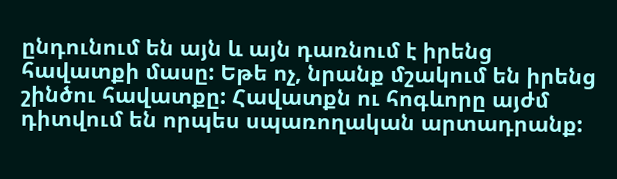ընդունում են այն և այն դառնում է իրենց հավատքի մասը: Եթե ոչ, նրանք մշակում են իրենց շինծու հավատքը: Հավատքն ու հոգևորը այժմ դիտվում են որպես սպառողական արտադրանք: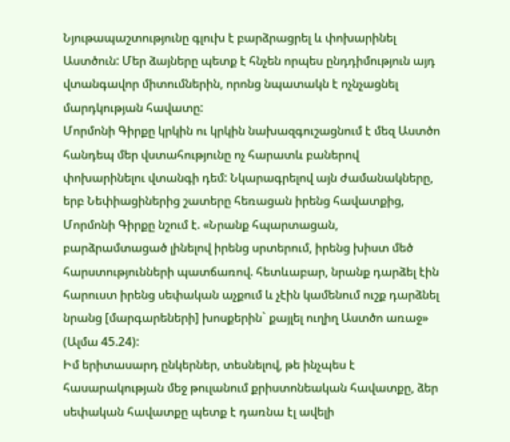Նյութապաշտությունը գլուխ է բարձրացրել և փոխարինել Աստծուն: Մեր ձայները պետք է հնչեն որպես ընդդիմություն այդ վտանգավոր միտումներին, որոնց նպատակն է ոչնչացնել մարդկության հավատը:
Մորմոնի Գիրքը կրկին ու կրկին նախազգուշացնում է մեզ Աստծո հանդեպ մեր վստահությունը ոչ հարատև բաներով փոխարինելու վտանգի դեմ: Նկարագրելով այն ժամանակները, երբ Նեփիացիներից շատերը հեռացան իրենց հավատքից, Մորմոնի Գիրքը նշում է. «Նրանք հպարտացան, բարձրամտացած լինելով իրենց սրտերում, իրենց խիստ մեծ հարստությունների պատճառով. հետևաբար, նրանք դարձել էին հարուստ իրենց սեփական աչքում և չէին կամենում ուշք դարձնել նրանց [մարգարեների] խոսքերին` քայլել ուղիղ Աստծո առաջ» (Ալմա 45.24):
Իմ երիտասարդ ընկերներ, տեսնելով, թե ինչպես է հասարակության մեջ թուլանում քրիստոնեական հավատքը, ձեր սեփական հավատքը պետք է դառնա էլ ավելի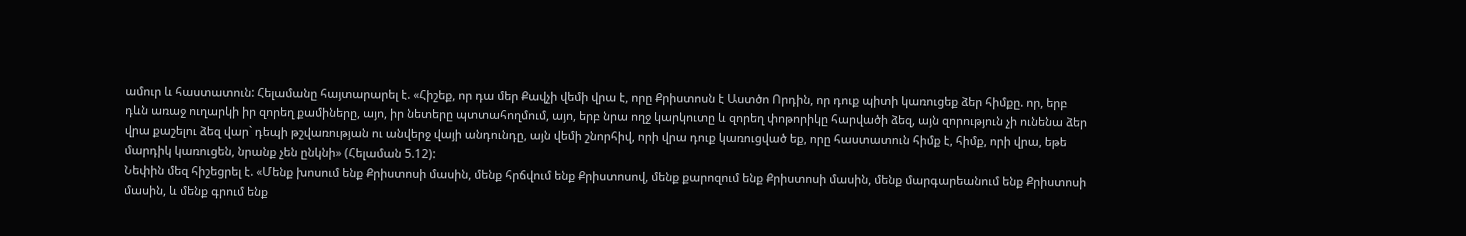ամուր և հաստատուն: Հելամանը հայտարարել է. «Հիշեք, որ դա մեր Քավչի վեմի վրա է, որը Քրիստոսն է Աստծո Որդին, որ դուք պիտի կառուցեք ձեր հիմքը. որ, երբ դևն առաջ ուղարկի իր զորեղ քամիները, այո, իր նետերը պտտահողմում, այո, երբ նրա ողջ կարկուտը և զորեղ փոթորիկը հարվածի ձեզ, այն զորություն չի ունենա ձեր վրա քաշելու ձեզ վար` դեպի թշվառության ու անվերջ վայի անդունդը, այն վեմի շնորհիվ, որի վրա դուք կառուցված եք, որը հաստատուն հիմք է, հիմք, որի վրա, եթե մարդիկ կառուցեն, նրանք չեն ընկնի» (Հելաման 5.12):
Նեփին մեզ հիշեցրել է. «Մենք խոսում ենք Քրիստոսի մասին, մենք հրճվում ենք Քրիստոսով, մենք քարոզում ենք Քրիստոսի մասին, մենք մարգարեանում ենք Քրիստոսի մասին, և մենք գրում ենք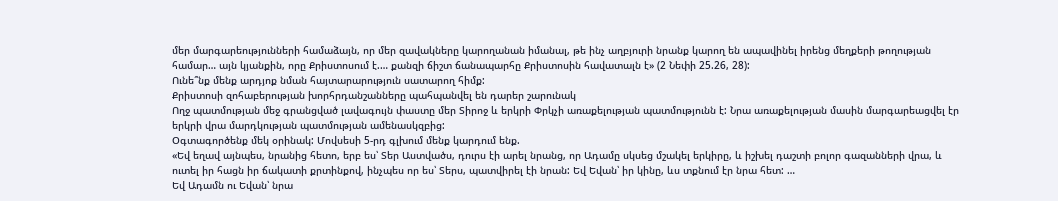մեր մարգարեությունների համաձայն, որ մեր զավակները կարողանան իմանալ, թե ինչ աղբյուրի նրանք կարող են ապավինել իրենց մեղքերի թողության համար… այն կյանքին, որը Քրիստոսում է.… քանզի ճիշտ ճանապարհը Քրիստոսին հավատալն է» (2 Նեփի 25.26, 28):
Ունե՞նք մենք արդյոք նման հայտարարություն սատարող հիմք:
Քրիստոսի զոհաբերության խորհրդանշանները պահպանվել են դարեր շարունակ
Ողջ պատմության մեջ գրանցված լավագույն փաստը մեր Տիրոջ և երկրի Փրկչի առաքելության պատմությունն է: Նրա առաքելության մասին մարգարեացվել էր երկրի վրա մարդկության պատմության ամենասկզբից:
Օգտագործենք մեկ օրինակ: Մովսեսի 5-րդ գլխում մենք կարդում ենք.
«Եվ եղավ այնպես, նրանից հետո, երբ ես՝ Տեր Աստվածս, դուրս էի արել նրանց, որ Ադամը սկսեց մշակել երկիրը, և իշխել դաշտի բոլոր գազանների վրա, և ուտել իր հացն իր ճակատի քրտինքով, ինչպես որ ես՝ Տերս, պատվիրել էի նրան: Եվ Եվան՝ իր կինը, ևս տքնում էր նրա հետ: …
Եվ Ադամն ու Եվան՝ նրա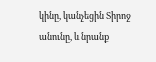կինը, կանչեցին Տիրոջ անունը, և նրանք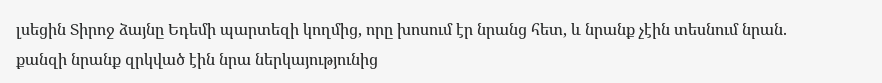լսեցին Տիրոջ ձայնը Եդեմի պարտեզի կողմից, որը խոսում էր նրանց հետ, և նրանք չէին տեսնում նրան. քանզի նրանք զրկված էին նրա ներկայությունից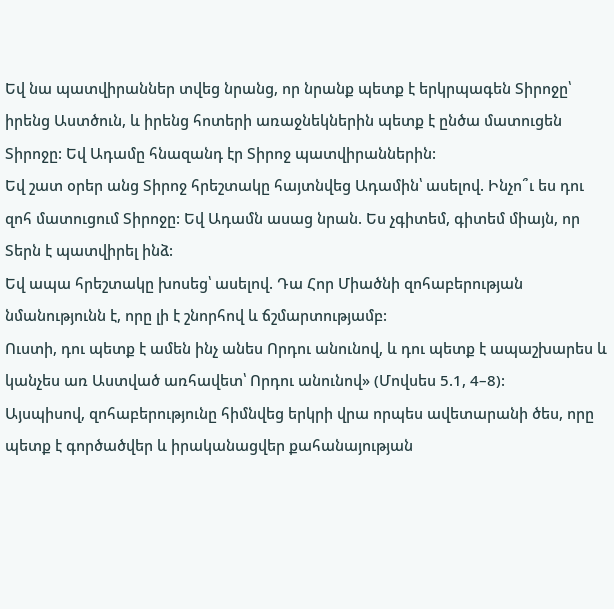Եվ նա պատվիրաններ տվեց նրանց, որ նրանք պետք է երկրպագեն Տիրոջը՝ իրենց Աստծուն, և իրենց հոտերի առաջնեկներին պետք է ընծա մատուցեն Տիրոջը: Եվ Ադամը հնազանդ էր Տիրոջ պատվիրաններին:
Եվ շատ օրեր անց Տիրոջ հրեշտակը հայտնվեց Ադամին՝ ասելով. Ինչո՞ւ ես դու զոհ մատուցում Տիրոջը: Եվ Ադամն ասաց նրան. Ես չգիտեմ, գիտեմ միայն, որ Տերն է պատվիրել ինձ:
Եվ ապա հրեշտակը խոսեց՝ ասելով. Դա Հոր Միածնի զոհաբերության նմանությունն է, որը լի է շնորհով և ճշմարտությամբ:
Ուստի, դու պետք է ամեն ինչ անես Որդու անունով, և դու պետք է ապաշխարես և կանչես առ Աստված առհավետ՝ Որդու անունով» (Մովսես 5.1, 4–8):
Այսպիսով, զոհաբերությունը հիմնվեց երկրի վրա որպես ավետարանի ծես, որը պետք է գործածվեր և իրականացվեր քահանայության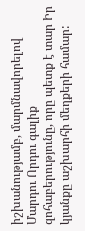իշխանությամբ, մարմնավորելով Մարդու Որդու գալիք զոհաբերությունը, որը պետք է տար Իր կյանքը աշխարհի մեղքերի համար: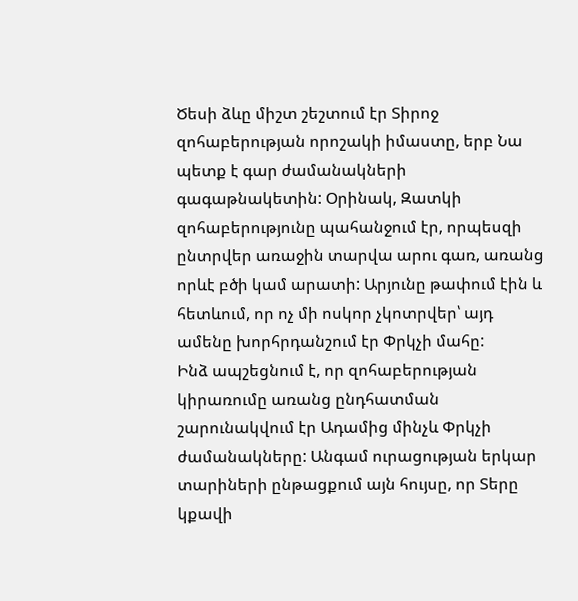Ծեսի ձևը միշտ շեշտում էր Տիրոջ զոհաբերության որոշակի իմաստը, երբ Նա պետք է գար ժամանակների գագաթնակետին: Օրինակ, Զատկի զոհաբերությունը պահանջում էր, որպեսզի ընտրվեր առաջին տարվա արու գառ, առանց որևէ բծի կամ արատի: Արյունը թափում էին և հետևում, որ ոչ մի ոսկոր չկոտրվեր՝ այդ ամենը խորհրդանշում էր Փրկչի մահը:
Ինձ ապշեցնում է, որ զոհաբերության կիրառումը առանց ընդհատման շարունակվում էր Ադամից մինչև Փրկչի ժամանակները: Անգամ ուրացության երկար տարիների ընթացքում այն հույսը, որ Տերը կքավի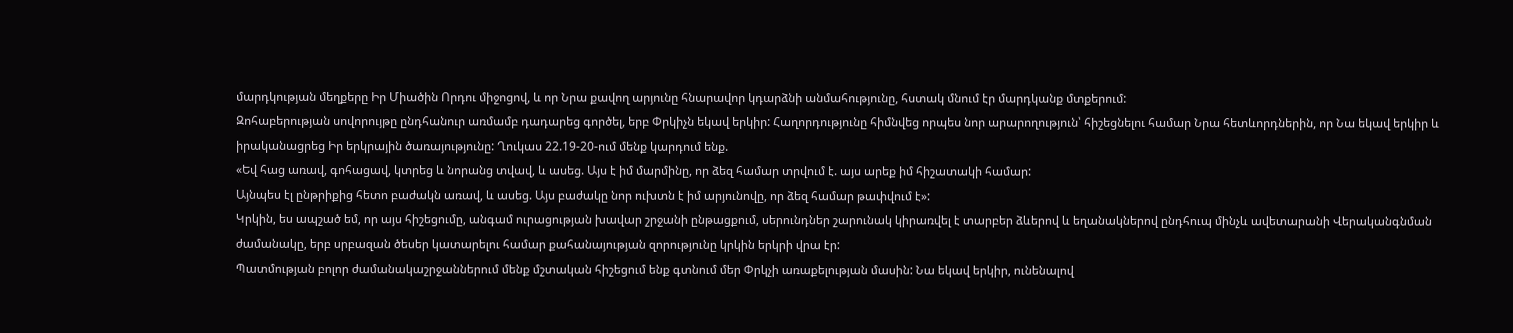մարդկության մեղքերը Իր Միածին Որդու միջոցով, և որ Նրա քավող արյունը հնարավոր կդարձնի անմահությունը, հստակ մնում էր մարդկանք մտքերում:
Զոհաբերության սովորույթը ընդհանուր առմամբ դադարեց գործել, երբ Փրկիչն եկավ երկիր: Հաղորդությունը հիմնվեց որպես նոր արարողություն՝ հիշեցնելու համար Նրա հետևորդներին, որ Նա եկավ երկիր և իրականացրեց Իր երկրային ծառայությունը: Ղուկաս 22.19-20-ում մենք կարդում ենք.
«Եվ հաց առավ, գոհացավ, կտրեց և նորանց տվավ, և ասեց. Այս է իմ մարմինը, որ ձեզ համար տրվում է. այս արեք իմ հիշատակի համար:
Այնպես էլ ընթրիքից հետո բաժակն առավ, և ասեց. Այս բաժակը նոր ուխտն է իմ արյունովը, որ ձեզ համար թափվում է»:
Կրկին, ես ապշած եմ, որ այս հիշեցումը, անգամ ուրացության խավար շրջանի ընթացքում, սերունդներ շարունակ կիրառվել է տարբեր ձևերով և եղանակներով ընդհուպ մինչև ավետարանի Վերականգնման ժամանակը, երբ սրբազան ծեսեր կատարելու համար քահանայության զորությունը կրկին երկրի վրա էր:
Պատմության բոլոր ժամանակաշրջաններում մենք մշտական հիշեցում ենք գտնում մեր Փրկչի առաքելության մասին: Նա եկավ երկիր, ունենալով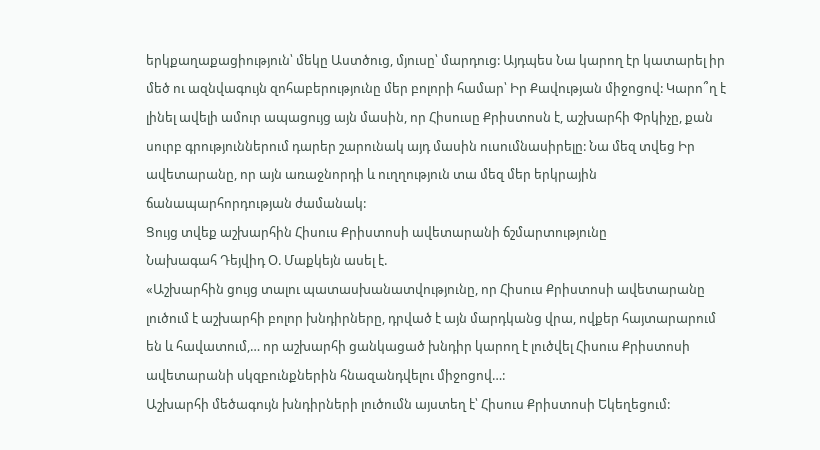երկքաղաքացիություն՝ մեկը Աստծուց, մյուսը՝ մարդուց: Այդպես Նա կարող էր կատարել իր մեծ ու ազնվագույն զոհաբերությունը մեր բոլորի համար՝ Իր Քավության միջոցով: Կարո՞ղ է լինել ավելի ամուր ապացույց այն մասին, որ Հիսուսը Քրիստոսն է, աշխարհի Փրկիչը, քան սուրբ գրություններում դարեր շարունակ այդ մասին ուսումնասիրելը: Նա մեզ տվեց Իր ավետարանը, որ այն առաջնորդի և ուղղություն տա մեզ մեր երկրային ճանապարհորդության ժամանակ:
Ցույց տվեք աշխարհին Հիսուս Քրիստոսի ավետարանի ճշմարտությունը
Նախագահ Դեյվիդ Օ. Մաքկեյն ասել է.
«Աշխարհին ցույց տալու պատասխանատվությունը, որ Հիսուս Քրիստոսի ավետարանը լուծում է աշխարհի բոլոր խնդիրները, դրված է այն մարդկանց վրա, ովքեր հայտարարում են և հավատում,… որ աշխարհի ցանկացած խնդիր կարող է լուծվել Հիսուս Քրիստոսի ավետարանի սկզբունքներին հնազանդվելու միջոցով…:
Աշխարհի մեծագույն խնդիրների լուծումն այստեղ է՝ Հիսուս Քրիստոսի Եկեղեցում: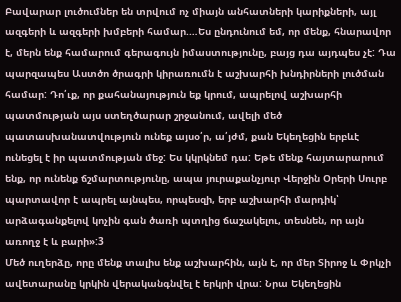Բավարար լուծումներ են տրվում ոչ միայն անհատների կարիքների, այլ ազգերի և ազգերի խմբերի համար.…Ես ընդունում եմ, որ մենք, հնարավոր է, մերն ենք համարում գերագույն իմաստությունը, բայց դա այդպես չէ: Դա պարզապես Աստծո ծրագրի կիրառումն է աշխարհի խնդիրների լուծման համար: Դո՛ւք, որ քահանայություն եք կրում, ապրելով աշխարհի պատմության այս ստեղծարար շրջանում, ավելի մեծ պատասխանատվություն ունեք այսօ՛ր, ա՛յժմ, քան Եկեղեցին երբևէ ունեցել է իր պատմության մեջ: Ես կկրկնեմ դա: Եթե մենք հայտարարում ենք, որ ունենք ճշմարտությունը, ապա յուրաքանչյուր Վերջին Օրերի Սուրբ պարտավոր է ապրել այնպես, որպեսզի, երբ աշխարհի մարդիկ՝ արձագանքելով կոչին գան ծառի պտղից ճաշակելու, տեսնեն, որ այն առողջ է և բարի»:3
Մեծ ուղերձը, որը մենք տալիս ենք աշխարհին, այն է, որ մեր Տիրոջ և Փրկչի ավետարանը կրկին վերականգնվել է երկրի վրա: Նրա Եկեղեցին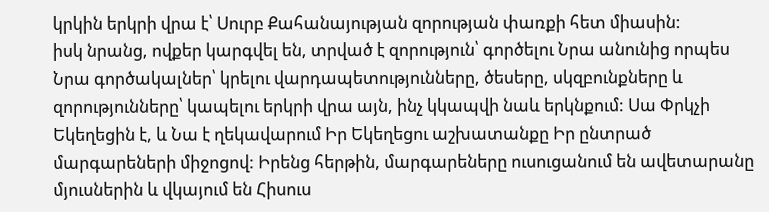կրկին երկրի վրա է՝ Սուրբ Քահանայության զորության փառքի հետ միասին:
իսկ նրանց, ովքեր կարգվել են, տրված է զորություն՝ գործելու Նրա անունից որպես Նրա գործակալներ՝ կրելու վարդապետությունները, ծեսերը, սկզբունքները և զորությունները՝ կապելու երկրի վրա այն, ինչ կկապվի նաև երկնքում: Սա Փրկչի Եկեղեցին է, և Նա է ղեկավարում Իր Եկեղեցու աշխատանքը Իր ընտրած մարգարեների միջոցով: Իրենց հերթին, մարգարեները ուսուցանում են ավետարանը մյուսներին և վկայում են Հիսուս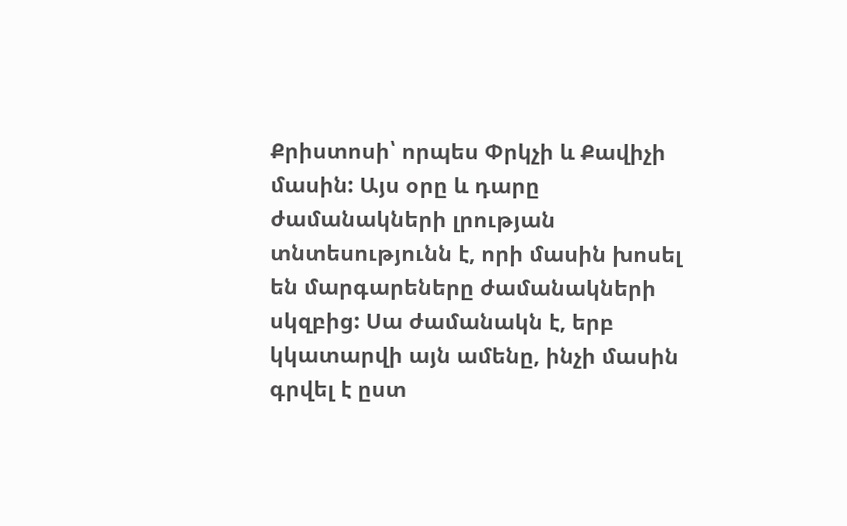Քրիստոսի՝ որպես Փրկչի և Քավիչի մասին: Այս օրը և դարը ժամանակների լրության տնտեսությունն է, որի մասին խոսել են մարգարեները ժամանակների սկզբից: Սա ժամանակն է, երբ կկատարվի այն ամենը, ինչի մասին գրվել է ըստ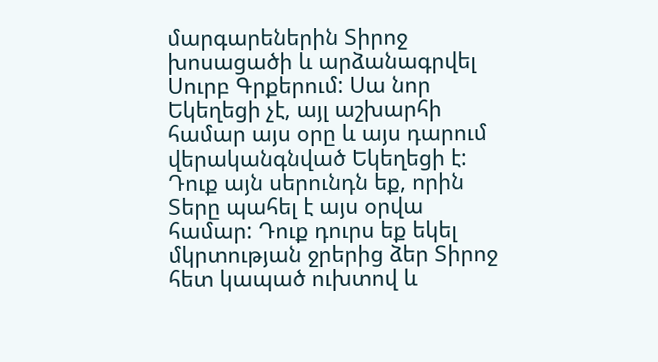մարգարեներին Տիրոջ խոսացածի և արձանագրվել Սուրբ Գրքերում: Սա նոր Եկեղեցի չէ, այլ աշխարհի համար այս օրը և այս դարում վերականգնված Եկեղեցի է:
Դուք այն սերունդն եք, որին Տերը պահել է այս օրվա համար: Դուք դուրս եք եկել մկրտության ջրերից ձեր Տիրոջ հետ կապած ուխտով և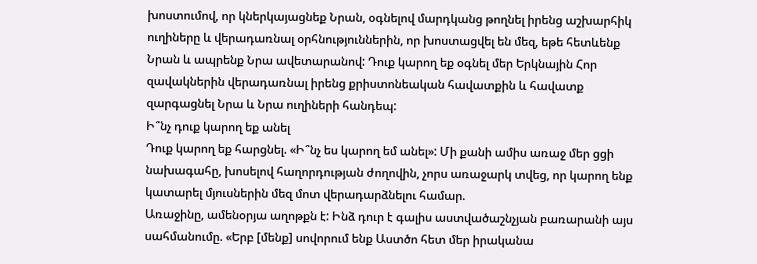խոստումով, որ կներկայացնեք Նրան, օգնելով մարդկանց թողնել իրենց աշխարհիկ ուղիները և վերադառնալ օրհնություններին, որ խոստացվել են մեզ, եթե հետևենք Նրան և ապրենք Նրա ավետարանով: Դուք կարող եք օգնել մեր Երկնային Հոր զավակներին վերադառնալ իրենց քրիստոնեական հավատքին և հավատք զարգացնել Նրա և Նրա ուղիների հանդեպ:
Ի՞նչ դուք կարող եք անել
Դուք կարող եք հարցնել. «Ի՞նչ ես կարող եմ անել»: Մի քանի ամիս առաջ մեր ցցի նախագահը, խոսելով հաղորդության ժողովին, չորս առաջարկ տվեց, որ կարող ենք կատարել մյուսներին մեզ մոտ վերադարձնելու համար.
Առաջինը, ամենօրյա աղոթքն է: Ինձ դուր է գալիս աստվածաշնչյան բառարանի այս սահմանումը. «Երբ [մենք] սովորում ենք Աստծո հետ մեր իրականա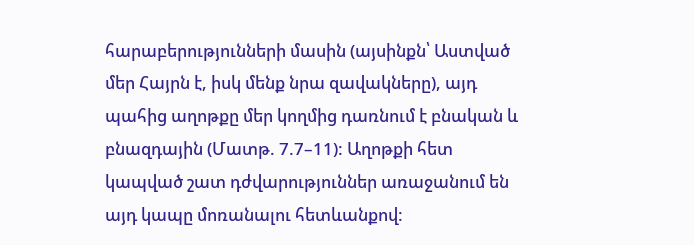հարաբերությունների մասին (այսինքն՝ Աստված մեր Հայրն է, իսկ մենք նրա զավակները), այդ պահից աղոթքը մեր կողմից դառնում է բնական և բնազդային (Մատթ. 7.7–11): Աղոթքի հետ կապված շատ դժվարություններ առաջանում են այդ կապը մոռանալու հետևանքով: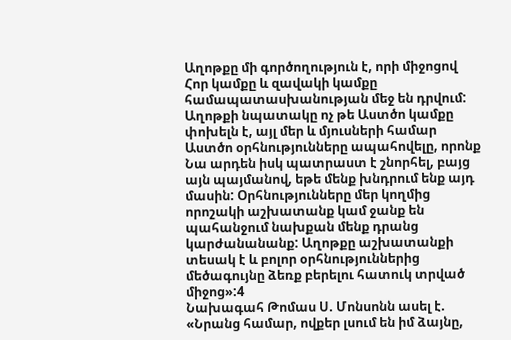Աղոթքը մի գործողություն է, որի միջոցով Հոր կամքը և զավակի կամքը համապատասխանության մեջ են դրվում: Աղոթքի նպատակը ոչ թե Աստծո կամքը փոխելն է, այլ մեր և մյուսների համար Աստծո օրհնությունները ապահովելը, որոնք Նա արդեն իսկ պատրաստ է շնորհել, բայց այն պայմանով, եթե մենք խնդրում ենք այդ մասին: Օրհնությունները մեր կողմից որոշակի աշխատանք կամ ջանք են պահանջում նախքան մենք դրանց կարժանանանք: Աղոթքը աշխատանքի տեսակ է և բոլոր օրհնություններից մեծագույնը ձեռք բերելու հատուկ տրված միջոց»:4
Նախագահ Թոմաս Ս. Մոնսոնն ասել է.
«Նրանց համար, ովքեր լսում են իմ ձայնը,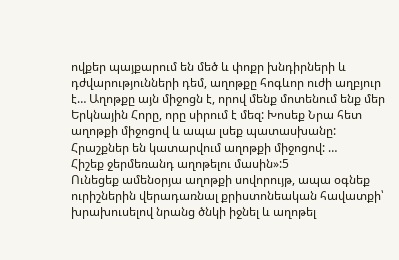ովքեր պայքարում են մեծ և փոքր խնդիրների և դժվարությունների դեմ, աղոթքը հոգևոր ուժի աղբյուր է… Աղոթքը այն միջոցն է, որով մենք մոտենում ենք մեր Երկնային Հորը, որը սիրում է մեզ: Խոսեք Նրա հետ աղոթքի միջոցով և ապա լսեք պատասխանը: Հրաշքներ են կատարվում աղոթքի միջոցով: …
Հիշեք ջերմեռանդ աղոթելու մասին»:5
Ունեցեք ամենօրյա աղոթքի սովորույթ, ապա օգնեք ուրիշներին վերադառնալ քրիստոնեական հավատքի՝ խրախուսելով նրանց ծնկի իջնել և աղոթել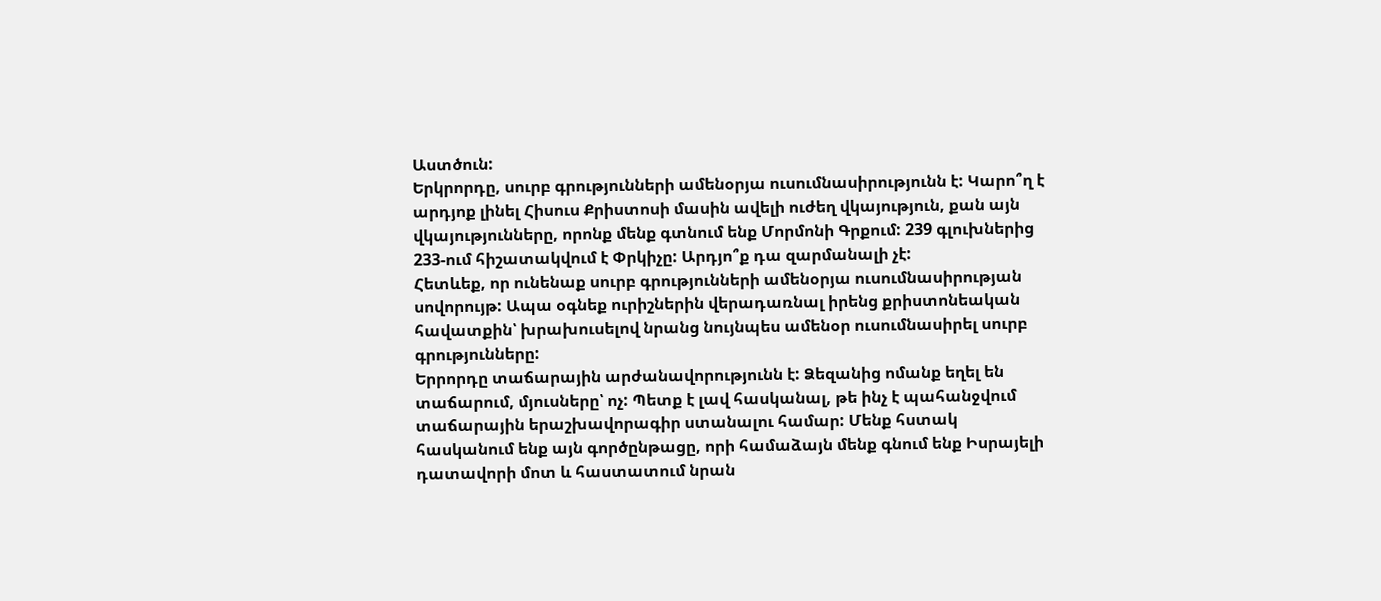Աստծուն:
Երկրորդը, սուրբ գրությունների ամենօրյա ուսումնասիրությունն է: Կարո՞ղ է արդյոք լինել Հիսուս Քրիստոսի մասին ավելի ուժեղ վկայություն, քան այն վկայությունները, որոնք մենք գտնում ենք Մորմոնի Գրքում: 239 գլուխներից 233-ում հիշատակվում է Փրկիչը: Արդյո՞ք դա զարմանալի չէ:
Հետևեք, որ ունենաք սուրբ գրությունների ամենօրյա ուսումնասիրության սովորույթ: Ապա օգնեք ուրիշներին վերադառնալ իրենց քրիստոնեական հավատքին՝ խրախուսելով նրանց նույնպես ամենօր ուսումնասիրել սուրբ գրությունները:
Երրորդը տաճարային արժանավորությունն է: Ձեզանից ոմանք եղել են տաճարում, մյուսները՝ ոչ: Պետք է լավ հասկանալ, թե ինչ է պահանջվում տաճարային երաշխավորագիր ստանալու համար: Մենք հստակ հասկանում ենք այն գործընթացը, որի համաձայն մենք գնում ենք Իսրայելի դատավորի մոտ և հաստատում նրան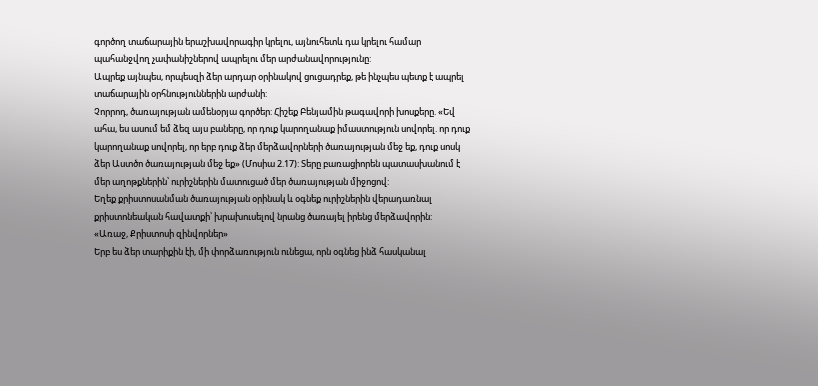գործող տաճարային երաշխավորագիր կրելու, այնուհետև դա կրելու համար պահանջվող չափանիշներով ապրելու մեր արժանավորությունը:
Ապրեք այնպես, որպեսզի ձեր արդար օրինակով ցուցադրեք, թե ինչպես պետք է ապրել տաճարային օրհնություններին արժանի:
Չորրոդ, ծառայության ամենօրյա գործեր: Հիշեք Բենյամին թագավորի խոսքերը. «Եվ ահա, ես ասում եմ ձեզ այս բաները, որ դուք կարողանաք իմաստություն սովորել. որ դուք կարողանաք սովորել, որ երբ դուք ձեր մերձավորների ծառայության մեջ եք, դուք սոսկ ձեր Աստծո ծառայության մեջ եք» (Մոսիա 2.17): Տերը բառացիորեն պատասխանում է մեր աղոթքներին՝ ուրիշներին մատուցած մեր ծառայության միջոցով:
Եղեք քրիստոսանման ծառայության օրինակ և օգնեք ուրիշներին վերադառնալ քրիստոնեական հավատքի՝ խրախուսելով նրանց ծառայել իրենց մերձավորին:
«Առաջ, Քրիստոսի զինվորներ»
Երբ ես ձեր տարիքին էի, մի փորձառություն ունեցա, որն օգնեց ինձ հասկանալ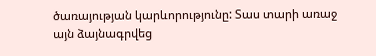ծառայության կարևորությունը: Տաս տարի առաջ այն ձայնագրվեց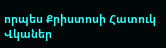որպես Քրիստոսի Հատուկ Վկաներ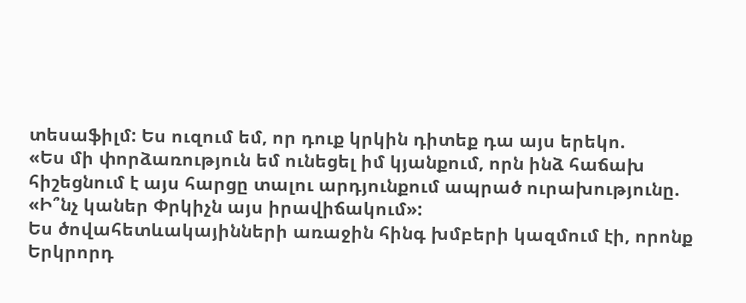տեսաֆիլմ: Ես ուզում եմ, որ դուք կրկին դիտեք դա այս երեկո.
«Ես մի փորձառություն եմ ունեցել իմ կյանքում, որն ինձ հաճախ հիշեցնում է այս հարցը տալու արդյունքում ապրած ուրախությունը. «Ի՞նչ կաներ Փրկիչն այս իրավիճակում»:
Ես ծովահետևակայինների առաջին հինգ խմբերի կազմում էի, որոնք Երկրորդ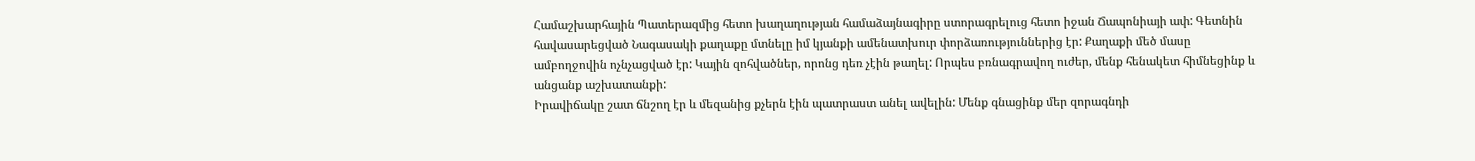Համաշխարհային Պատերազմից հետո խաղաղության համաձայնագիրը ստորագրելուց հետո իջան Ճապոնիայի ափ: Գետնին հավասարեցված Նագասակի քաղաքը մտնելը իմ կյանքի ամենատխուր փորձառություններից էր: Քաղաքի մեծ մասը ամբողջովին ոչնչացված էր: Կային զոհվածներ, որոնց դեռ չէին թաղել: Որպես բռնագրավող ուժեր, մենք հենակետ հիմնեցինք և անցանք աշխատանքի:
Իրավիճակը շատ ճնշող էր և մեզանից քչերն էին պատրաստ անել ավելին: Մենք գնացինք մեր զորագնդի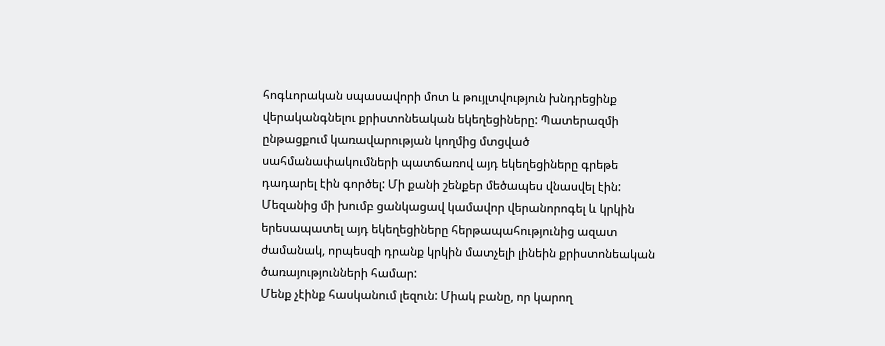հոգևորական սպասավորի մոտ և թույլտվություն խնդրեցինք վերականգնելու քրիստոնեական եկեղեցիները: Պատերազմի ընթացքում կառավարության կողմից մտցված սահմանափակումների պատճառով այդ եկեղեցիները գրեթե դադարել էին գործել: Մի քանի շենքեր մեծապես վնասվել էին: Մեզանից մի խումբ ցանկացավ կամավոր վերանորոգել և կրկին երեսապատել այդ եկեղեցիները հերթապահությունից ազատ ժամանակ, որպեսզի դրանք կրկին մատչելի լինեին քրիստոնեական ծառայությունների համար:
Մենք չէինք հասկանում լեզուն: Միակ բանը, որ կարող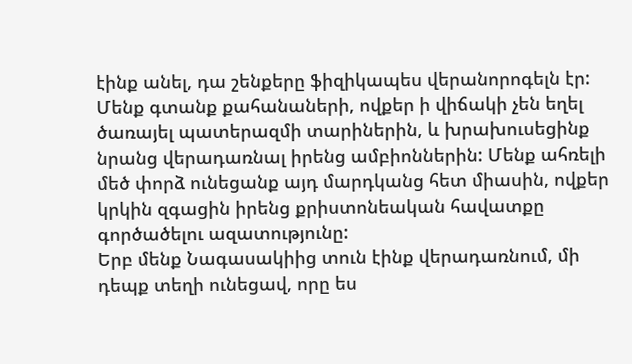էինք անել, դա շենքերը ֆիզիկապես վերանորոգելն էր: Մենք գտանք քահանաների, ովքեր ի վիճակի չեն եղել ծառայել պատերազմի տարիներին, և խրախուսեցինք նրանց վերադառնալ իրենց ամբիոններին: Մենք ահռելի մեծ փորձ ունեցանք այդ մարդկանց հետ միասին, ովքեր կրկին զգացին իրենց քրիստոնեական հավատքը գործածելու ազատությունը:
Երբ մենք Նագասակիից տուն էինք վերադառնում, մի դեպք տեղի ունեցավ, որը ես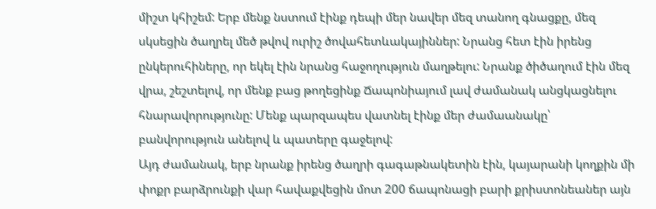միշտ կհիշեմ: Երբ մենք նստում էինք դեպի մեր նավեր մեզ տանող գնացքը, մեզ սկսեցին ծաղրել մեծ թվով ուրիշ ծովահետևակայիններ: Նրանց հետ էին իրենց ընկերուհիները, որ եկել էին նրանց հաջողություն մաղթելու: Նրանք ծիծաղում էին մեզ վրա, շեշտելով, որ մենք բաց թողեցինք Ճապոնիայում լավ ժամանակ անցկացնելու հնարավորությունը: Մենք պարզապես վատնել էինք մեր ժամաանակը՝ բանվորություն անելով և պատերը գաջելով:
Այդ ժամանակ, երբ նրանք իրենց ծաղրի գագաթնակետին էին, կայարանի կողքին մի փոքր բարձրունքի վար հավաքվեցին մոտ 200 ճապոնացի բարի քրիստոնեաներ այն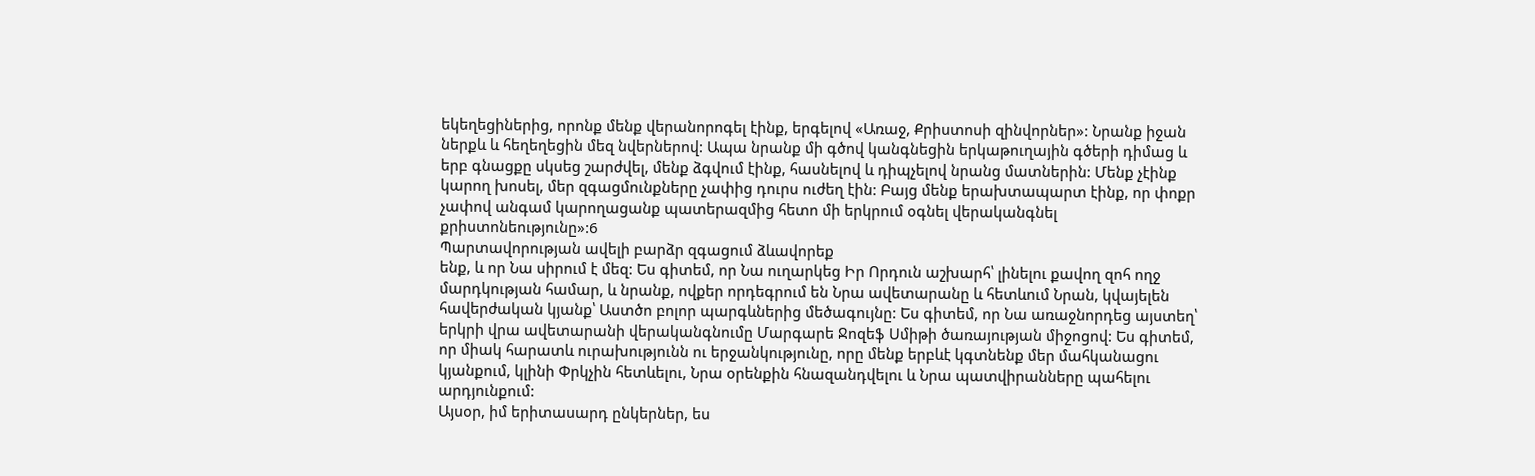եկեղեցիներից, որոնք մենք վերանորոգել էինք, երգելով «Առաջ, Քրիստոսի զինվորներ»: Նրանք իջան ներքև և հեղեղեցին մեզ նվերներով: Ապա նրանք մի գծով կանգնեցին երկաթուղային գծերի դիմաց և երբ գնացքը սկսեց շարժվել, մենք ձգվում էինք, հասնելով և դիպչելով նրանց մատներին: Մենք չէինք կարող խոսել, մեր զգացմունքները չափից դուրս ուժեղ էին: Բայց մենք երախտապարտ էինք, որ փոքր չափով անգամ կարողացանք պատերազմից հետո մի երկրում օգնել վերականգնել քրիստոնեությունը»:6
Պարտավորության ավելի բարձր զգացում ձևավորեք
ենք, և որ Նա սիրում է մեզ: Ես գիտեմ, որ Նա ուղարկեց Իր Որդուն աշխարհ՝ լինելու քավող զոհ ողջ մարդկության համար, և նրանք, ովքեր որդեգրում են Նրա ավետարանը և հետևում Նրան, կվայելեն հավերժական կյանք՝ Աստծո բոլոր պարգևներից մեծագույնը: Ես գիտեմ, որ Նա առաջնորդեց այստեղ՝ երկրի վրա ավետարանի վերականգնումը Մարգարե Ջոզեֆ Սմիթի ծառայության միջոցով: Ես գիտեմ, որ միակ հարատև ուրախությունն ու երջանկությունը, որը մենք երբևէ կգտնենք մեր մահկանացու կյանքում, կլինի Փրկչին հետևելու, Նրա օրենքին հնազանդվելու և Նրա պատվիրանները պահելու արդյունքում:
Այսօր, իմ երիտասարդ ընկերներ, ես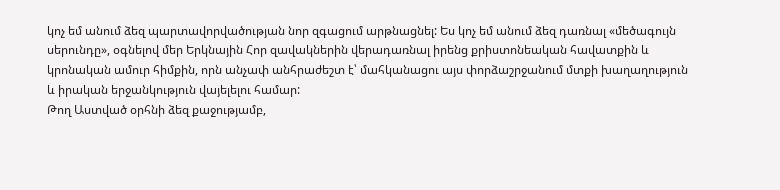կոչ եմ անում ձեզ պարտավորվածության նոր զգացում արթնացնել: Ես կոչ եմ անում ձեզ դառնալ «մեծագույն սերունդը», օգնելով մեր Երկնային Հոր զավակներին վերադառնալ իրենց քրիստոնեական հավատքին և կրոնական ամուր հիմքին, որն անչափ անհրաժեշտ է՝ մահկանացու այս փորձաշրջանում մտքի խաղաղություն և իրական երջանկություն վայելելու համար:
Թող Աստված օրհնի ձեզ քաջությամբ,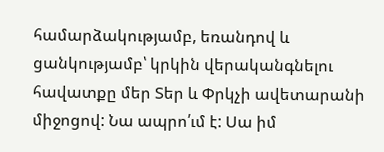համարձակությամբ, եռանդով և ցանկությամբ՝ կրկին վերականգնելու հավատքը մեր Տեր և Փրկչի ավետարանի միջոցով: Նա ապրո՛ւմ է: Սա իմ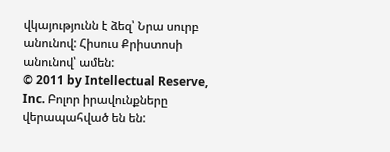վկայությունն է ձեզ՝ Նրա սուրբ անունով: Հիսուս Քրիստոսի անունով՝ ամեն:
© 2011 by Intellectual Reserve, Inc. Բոլոր իրավունքները վերապահված են են: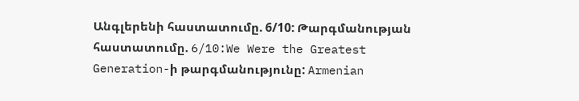Անգլերենի հաստատումը. 6/10: Թարգմանության հաստատումը. 6/10:We Were the Greatest Generation-ի թարգմանությունը: Armenian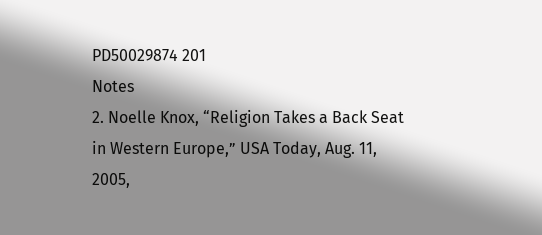PD50029874 201
Notes
2. Noelle Knox, “Religion Takes a Back Seat in Western Europe,” USA Today, Aug. 11, 2005,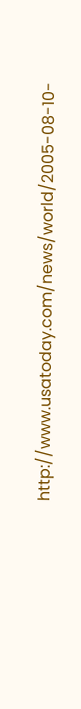http://www.usatoday.com/news/world/2005-08-10-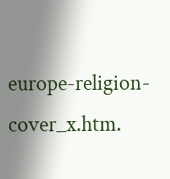europe-religion-cover_x.htm.